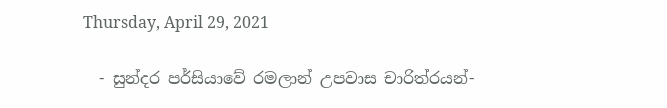Thursday, April 29, 2021

  - සුන්දර පර්සියාවේ රමලාන් උපවාස චාරිත්රයන්-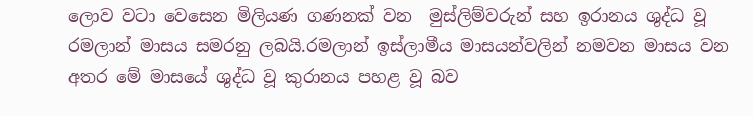ලොව වටා වෙසෙන මිලියණ ගණනක් වන  මුස්ලිම්වරුන් සහ ඉරානය ශුද්ධ වූ රමලාන් මාසය සමරනු ලබයි.රමලාන් ඉස්ලාමීය මාසයන්වලින් නමවන මාසය වන අතර මේ මාසයේ ශුද්ධ වූ කුරානය පහළ වූ බව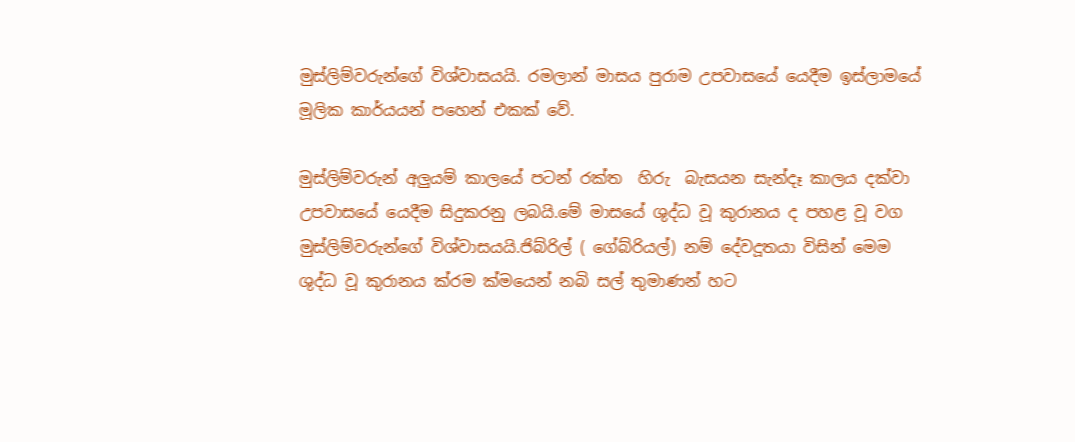මුස්ලිම්වරුන්ගේ විශ්වාසයයි. රමලාන් මාසය පුරාම උපවාසයේ යෙදීම ඉස්ලාමයේ මූලික කාර්යයන් පහෙන් එකක් වේ.

මුස්ලිම්වරුන් අලුයම් කාලයේ පටන් රක්ත  හිරු  බැසයන සැන්දෑ කාලය දක්වා උපවාසයේ යෙදීම සිදුකරනු ලබයි.මේ මාසයේ ශුද්ධ වූ කුරානය ද පහළ වූ වග මුස්ලිම්වරුන්ගේ විශ්වාසයයි.ජිබ්රිල් ( ගේබ්රියල්) නම් දේවදූතයා විසින් මෙම ශුද්ධ වූ කුරානය ක්රම ක්මයෙන් නබි සල් තුමාණන් හට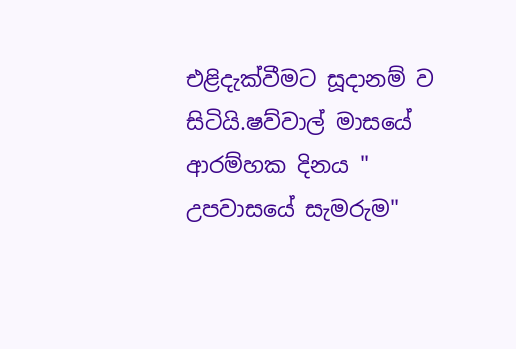එළිදැක්වීමට සූදානම් ව සිටියි.ෂව්වාල් මාසයේ ආරම්හක දිනය " උපවාසයේ සැමරුම"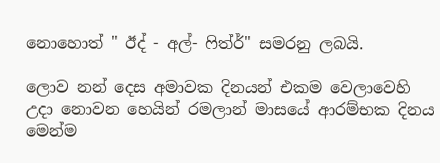නොහොත් " ඊද් - අල්- ෆිත්ර්" සමරනු ලබයි.

ලොව නන් දෙස අමාවක දිනයන් එකම වෙලාවෙහි උදා නොවන හෙයින් රමලාන් මාසයේ ආරම්භක දිනය මෙන්ම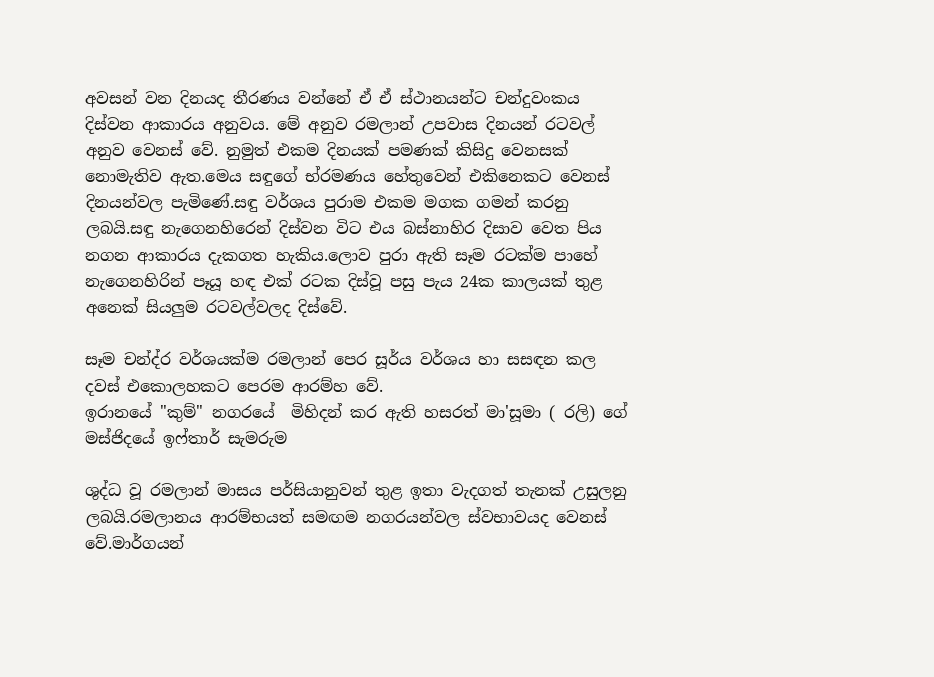අවසන් වන දිනයද තීරණය වන්නේ ඒ ඒ ස්ථානයන්ට චන්දුවංකය දිස්වන ආකාරය අනුවය. මේ අනුව රමලාන් උපවාස දිනයන් රටවල් අනුව වෙනස් වේ. නුමුත් එකම දිනයක් පමණක් කිසිදු වෙනසක් නොමැතිව ඇත.මෙය සඳුගේ භ්රමණය හේතුවෙන් එකිනෙකට වෙනස් දිනයන්වල පැමිණේ.සඳු වර්ශය පුරාම එකම මගක ගමන් කරනු ලබයි.සඳු නැගෙනහිරෙන් දිස්වන විට එය බස්නාහිර දිසාව වෙත පිය නගන ආකාරය දැකගත හැකිය.ලොව පුරා ඇති සෑම රටක්ම පාහේ නැගෙනහිරින් පෑයූ හඳ එක් රටක දිස්වූ පසු පැය 24ක කාලයක් තුළ අනෙක් සියලුම රටවල්වලද දිස්වේ.

සෑම චන්ද්ර වර්ශයක්ම රමලාන් පෙර සූර්ය වර්ශය හා සසඳන කල දවස් එකොලහකට පෙරම ආරම්හ වේ.
ඉරානයේ "කුම්" නගරයේ  මිහිදන් කර ඇති හසරත් මා'සූමා ( රලි) ගේ මස්ජිදයේ ඉෆ්තාර් සැමරුම

ශුද්ධ වූ රමලාන් මාසය පර්සියානුවන් තුළ ඉතා වැදගත් තැනක් උසුලනු ලබයි.රමලානය ආරම්භයත් සමඟම නගරයන්වල ස්වභාවයද වෙනස් වේ.මාර්ගයන්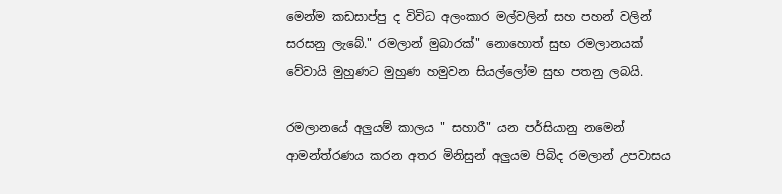මෙන්ම කඩසාප්පු ද විවිධ අලංකාර මල්වලින් සහ පහන් වලින් සරසනු ලැබේ." රමලාන් මුබාරක්" නොහොත් සුභ රමලානයක් වේවායි මුහුණට මුහුණ හමුවන සියල්ලෝම සුභ පතනු ලබයි.

රමලානයේ අලුයම් කාලය " සහාරී" යන පර්සියානු නමෙන් ආමන්ත්රණය කරන අතර මිනිසුන් අලුයම පිබිද රමලාන් උපවාසය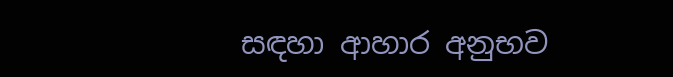සඳහා ආහාර අනුභව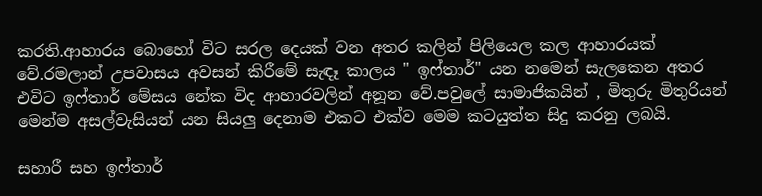කරති.ආහාරය බොහෝ විට සරල දෙයක් වන අතර කලින් පිලියෙල කල ආහාරයක් වේ.රමලාන් උපවාසය අවසන් කිරීමේ සැඳෑ කාලය " ඉෆ්තාර්" යන නමෙන් සැලකෙන අතර එවිට ඉෆ්තාර් මේසය නේක විද ආහාරවලින් අනූන වේ.පවුලේ සාමාජිකයින් , මිතුරු මිතුරියන් මෙන්ම අසල්වැසියන් යන සියලු දෙනාම එකට එක්ව මෙම කටයුත්ත සිදු කරනු ලබයි.

සහාරී සහ ඉෆ්තාර්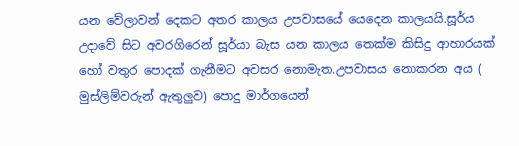යන වේලාවන් දෙකට අතර කාලය උපවාසයේ යෙදෙන කාලයයි.සූර්ය උදාවේ සිට අවරගිරෙන් සූර්යා බැස යන කාලය තෙක්ම කිසිදු ආහාරයක් හෝ වතුර පොදක් ගැනීමට අවසර නොමැත.උපවාසය නොකරන අය ( මුස්ලිම්වරුන් ඇතුලුව) පොදු මාර්ගයෙන්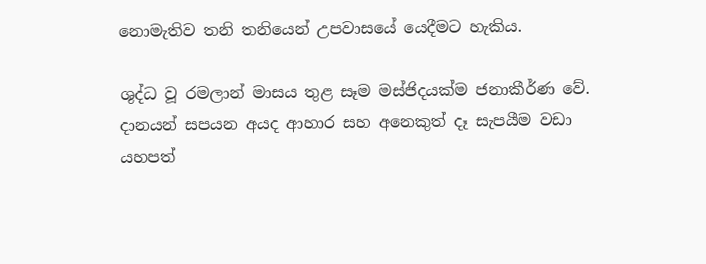නොමැතිව තනි තනියෙන් උපවාසයේ යෙදීමට හැකිය.

ශුද්ධ වූ රමලාන් මාසය තුළ සෑම මස්ජිදයක්ම ජනාකීර්ණ වේ. දානයන් සපයන අයද ආහාර සහ අනෙකුත් දෑ සැපයීම වඩා යහපත්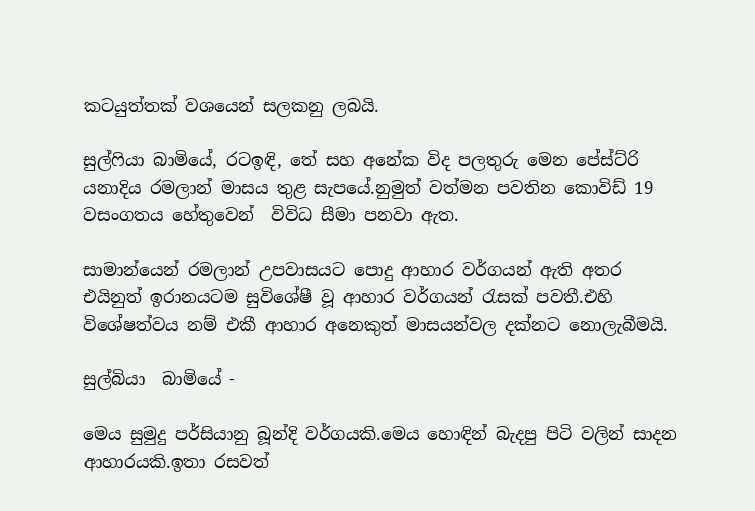කටයුත්තක් වශයෙන් සලකනු ලබයි.

සුල්ෆියා බාමියේ, රටඉඳි, තේ සහ අනේක විද පලතුරු මෙන පේස්ට්රි යනාදිය රමලාන් මාසය තුළ සැපයේ.නුමුත් වත්මන පවතින කොවිඩ් 19 වසංගතය හේතුවෙන්  විවිධ සීමා පනවා ඇත.

සාමාන්යෙන් රමලාන් උපවාසයට පොදු ආහාර වර්ගයන් ඇති අතර එයිනුත් ඉරානයටම සුවිශේෂී වූ ආහාර වර්ගයන් රැසක් පවතී.එහි විශේෂත්වය නම් එකී ආහාර අනෙකුත් මාසයන්වල දක්නට නොලැබීමයි.

සුල්බියා  බාමියේ -

මෙය සුමුදු පර්සියානු බූන්දි වර්ගයකි.මෙය හොඳින් බැදපු පිටි වලින් සාදන ආහාරයකි.ඉතා රසවත්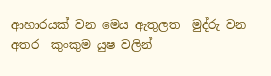ආහාරයක් වන මෙය ඇතුලත  මුද්රු වන අතර  කුංකුම යුෂ වලින්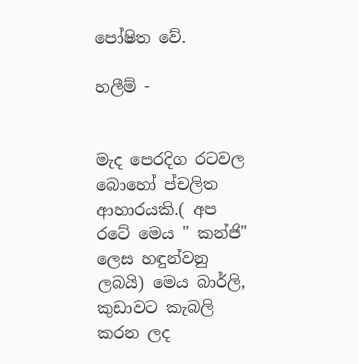පෝෂිත වේ.

හලීම් -


මැද පෙරදිග රටවල බොහෝ ප්චලිත ආහාරයකි.( අප රටේ මෙය " කන්ජි" ලෙස හඳුන්වනු ලබයි) මෙය බාර්ලි, කුඩාවට කැබලි කරන ලද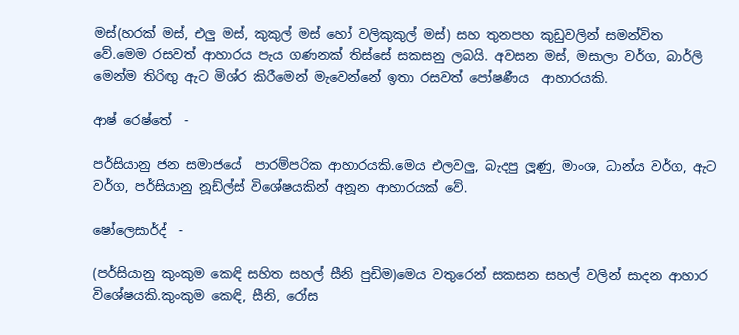මස්(හරක් මස්, එලු මස්, කුකුල් මස් හෝ වලිකුකුල් මස්) සහ තුනපහ කුඩුවලින් සමන්විත වේ.මෙම රසවත් ආහාරය පැය ගණනක් තිස්සේ සකසනු ලබයි. අවසන මස්, මසාලා වර්ග, බාර්ලි මෙන්ම තිරිඟු ඇට මිශ්ර කිරීමෙන් මැවෙන්නේ ඉතා රසවත් පෝෂණීය  ආහාරයකි.

ආෂ් රෙෂ්තේ  -

පර්සියානු ජන සමාජයේ  පාරම්පරික ආහාරයකි.මෙය එලවලු, බැදපු ලූණු, මාංශ, ධාන්ය වර්ග, ඇට වර්ග, පර්සියානු නූඩ්ල්ස් විශේෂයකින් අනූන ආහාරයක් වේ.

ෂෝලෙසාර්ද්  -

(පර්සියානු කුංකුම කෙඳි සහිත සහල් සීනි පුඩිම)මෙය වතුරෙන් සකසන සහල් වලින් සාදන ආහාර විශේෂයකි.කුංකුම කෙඳි, සීනි, රෝස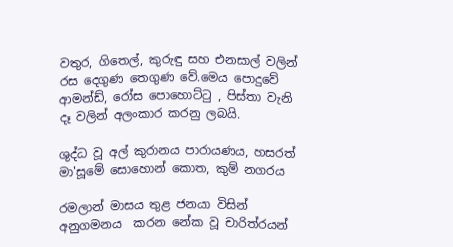වතුර, ගිතෙල්, කුරුඳු සහ එනසාල් වලින් රස දෙගුණ තෙගුණ වේ.මෙය පොදුවේ ආමන්ඩ්, රෝස පොහොට්ටු , පිස්තා වැනි දෑ වලින් අලංකාර කරනු ලබයි.

ශුද්ධ වූ අල් කුරානය පාරායණය, හසරත් මා'සූමේ සොහොන් කොත, කුම් නගරය

රමලාන් මාසය තුළ ජනයා විසින් අනුගමනය  කරන නේක වූ චාරිත්රයන්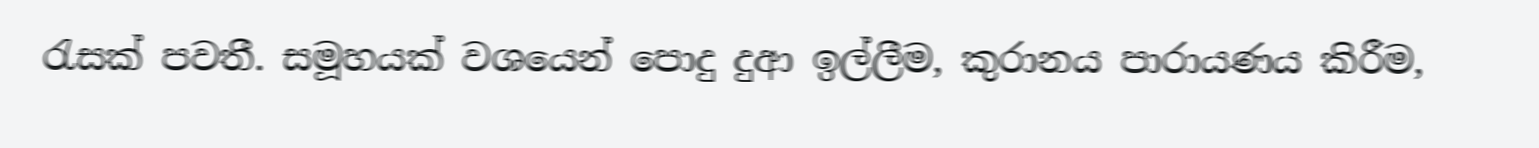රැසක් පවතී. සමූහයක් වශයෙන් පොදු දුආ ඉල්ලීම, කුරානය පාරායණය කිරීම,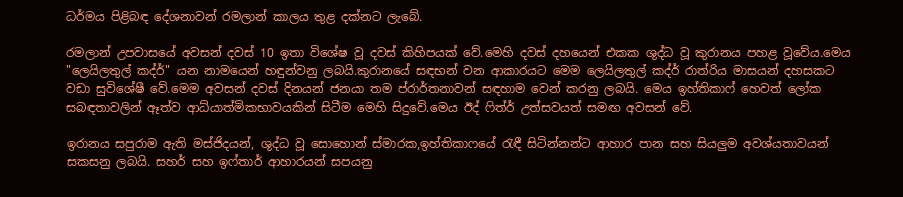ධර්මය පිළිබඳ දේශනාවන් රමලාන් කාලය තුළ දක්නට ලැබේ.

රමලාන් උපවාසයේ අවසන් දවස් 10 ඉතා විශේෂ වූ දවස් කිහිපයක් වේ.මෙහි දවස් දහයෙන් එකක ශුද්ධ වූ කුරානය පහළ වූවේය.මෙය "ලෙයිලතුල් කද්ර්" යන නාමයෙන් හඳුන්වනු ලබයි.කුරානයේ සඳභන් වන ආකාරයට මෙම ලෙයිලතුල් කද්ර් රාත්රිය මාසයන් දහසකට වඩා සුවිශේෂී වේ.මෙම අවසන් දවස් දිනයන් ජනයා තම ප්රාර්තනාවන් සඳහාම වෙන් කරනු ලබයි. මෙය ඉහ්තිකාෆ් හෙවත් ලෝක සබඳතාවලින් ඈත්ව ආධ්යාත්මිකභාවයකින් සිටීම මෙහි සිදුවේ.මෙය ඊද් ෆිත්ර් උත්සවයත් සමඟ අවසන් වේ.

ඉරානය සපුරාම ඇති මස්ජිදයන්, ශුද්ධ වූ සොහොන් ස්මාරක,ඉහ්තිකාෆයේ රැඳී සිටින්නන්ට ආහාර පාන සහ සියලුම අවශ්යතාවයන් සකසනු ලබයි. සහර් සහ ඉෆ්තාර් ආහාරයන් සපයනු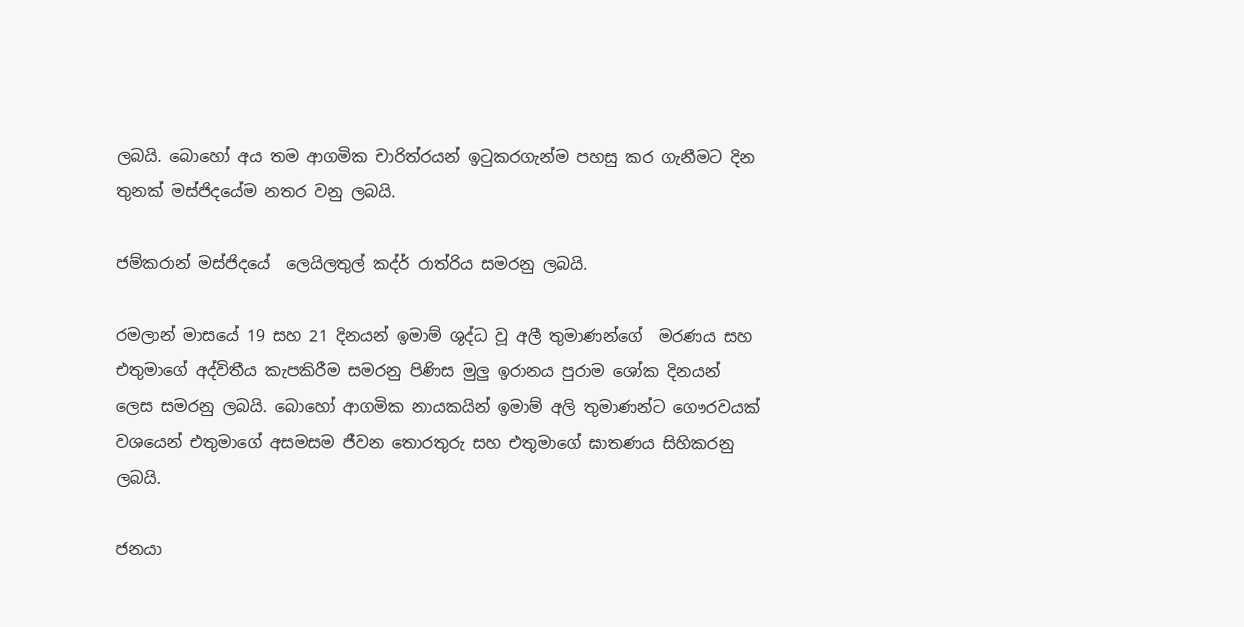ලබයි. බොහෝ අය තම ආගමික චාරිත්රයන් ඉටුකරගැන්ම පහසු කර ගැනීමට දින තුනක් මස්ජිදයේම නතර වනු ලබයි.

ජම්කරාන් මස්ජිදයේ  ලෙයිලතුල් කද්ර් රාත්රිය සමරනු ලබයි.

රමලාන් මාසයේ 19 සහ 21 දිනයන් ඉමාම් ශුද්ධ වූ අලී තුමාණන්ගේ  මරණය සහ එතුමාගේ අද්විතීය කැපකිරීම සමරනු පිණිස මුලු ඉරානය පුරාම ශෝක දිනයන් ලෙස සමරනු ලබයි. බොහෝ ආගමික නායකයින් ඉමාම් අලි තුමාණන්ට ගෞරවයක් වශයෙන් එතුමාගේ අසමසම ජීවන තොරතුරු සහ එතුමාගේ ඝාතණය සිහිකරනු ලබයි.

ජනයා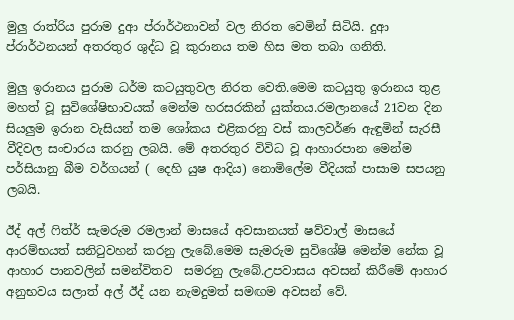මුලු රාත්රිය පුරාම දුආ ප්රාර්ථනාවන් වල නිරත වෙමින් සිටියි. දුආ ප්රාර්ථනයන් අතරතුර ශුද්ධ වූ කුරානය තම හිස මත තබා ගනිති.

මුලු ඉරානය පුරාම ධර්ම කටයුතුවල නිරත වෙති.මෙම කටයුතු ඉරානය තුළ මහත් වූ සුවිශේෂිභාවයක් මෙන්ම හරසරකින් යුක්තය.රමලානයේ 21වන දින සියලුම ඉරාන වැසියන් තම ශෝකය එළිකරනු වස් කාලවර්ණ ඇඳුමින් සැරසී වීදිවල සංචාරය කරනු ලබයි. මේ අතරතුර විවිධ වූ ආහාරපාන මෙන්ම පර්සියානු බීම වර්ගයන් ( දෙහි යුෂ ආදිය) නොමිලේම වීදියක් පාසාම සපයනු ලබයි.

ඊද් අල් ෆිත්ර් සැමරුම රමලාන් මාසයේ අවසානයත් ෂව්වාල් මාසයේ ආරම්භයත් සනිටුවහන් කරනු ලැබේ.මෙම සැමරුම සුවිශේෂි මෙන්ම නේක වූ ආහාර පානවලින් සමන්විතව  සමරනු ලැබේ.උපවාසය අවසන් කිරීමේ ආහාර අනුභවය සලාත් අල් ඊද් යන නැමදුමත් සමඟම අවසන් වේ.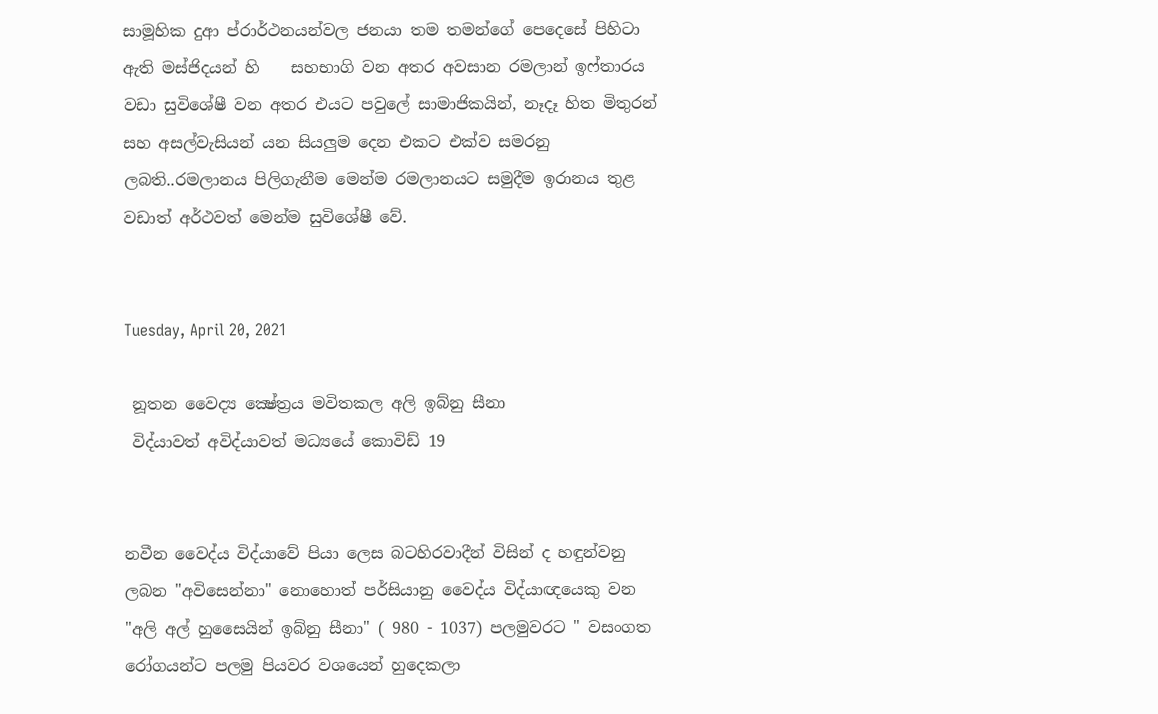සාමූහික දුආ ප්රාර්ථනයන්වල ජනයා තම තමන්ගේ පෙදෙසේ පිහිටා ඇති මස්ජිදයන් හි    සහභාගි වන අතර අවසාන රමලාන් ඉෆ්තාරය වඩා සුවිශේෂී වන අතර එයට පවුලේ සාමාජිකයින්, නෑදෑ හිත මිතුරන් සහ අසල්වැසියන් යන සියලුම දෙන එකට එක්ව සමරනු ලබති..රමලානය පිලිගැනීම මෙන්ම රමලානයට සමුදීම ඉරානය තුළ වඩාත් අර්ථවත් මෙන්ම සුවිශේෂී වේ.


Tuesday, April 20, 2021

 නූතන වෛද්‍ය ක්‍ෂේත්‍රය මවිතකල අලි ඉබ්නු සීනා
 විද්යාවත් අවිද්යාවත් මධ්‍යයේ කොවිඩ් 19


නවීන වෛද්ය විද්යාවේ පියා ලෙස බටහිරවාදීන් විසින් ද හඳුන්වනු ලබන "අවිසෙන්නා" නොහොත් පර්සියානු වෛද්ය විද්යාඥයෙකු වන "අලි අල් හුසෛයින් ඉබ්නු සීනා" ( 980 - 1037) පලමුවරට " වසංගත රෝගයන්ට පලමු පියවර වශයෙන් හුදෙකලා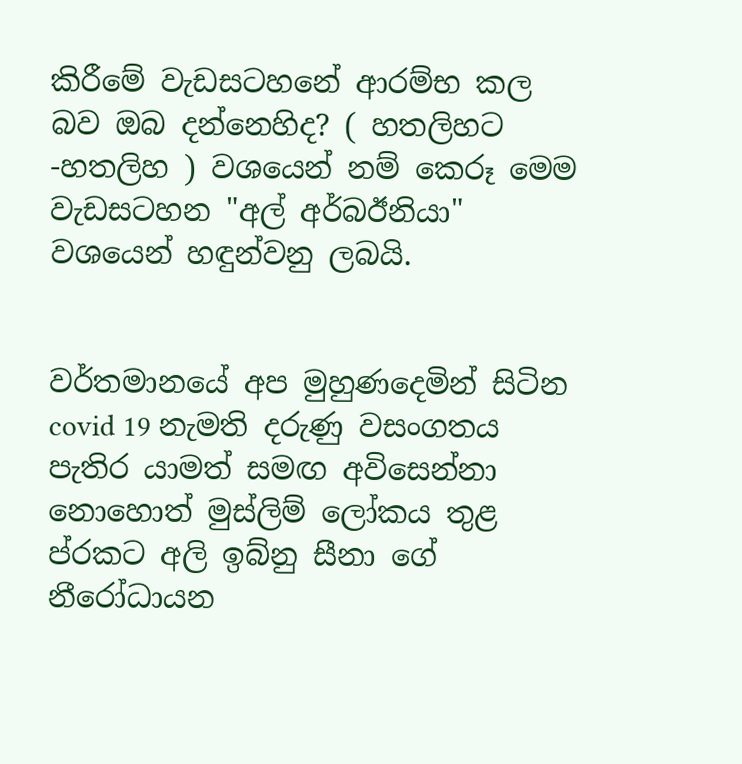කිරීමේ වැඩසටහනේ ආරම්භ කල බව ඔබ දන්නෙහිද? ( හතලිහට -හතලිහ ) වශයෙන් නම් කෙරූ මෙම වැඩසටහන "අල් අර්බඊනියා" වශයෙන් හඳුන්වනු ලබයි.


වර්තමානයේ අප මුහුණදෙමින් සිටින covid 19 නැමති දරුණු වසංගතය පැතිර යාමත් සමඟ අවිසෙන්නා නොහොත් මුස්ලිම් ලෝකය තුළ ප්රකට අලි ඉබ්නු සීනා ගේ නීරෝධායන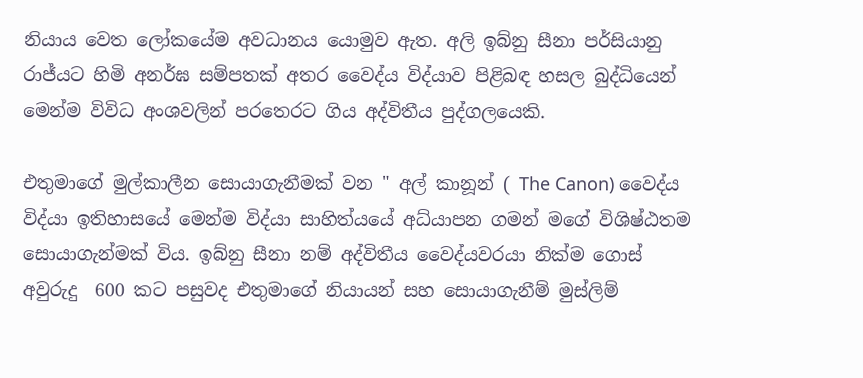නියාය වෙත ලෝකයේම අවධානය යොමුව ඇත. අලි ඉබ්නු සීනා පර්සියානු රාජ්යට හිමි අනර්ඝ සම්පතක් අතර වෛද්ය විද්යාව පිළිබඳ හසල බුද්ධියෙන් මෙන්ම විවිධ අංශවලින් පරතෙරට ගිය අද්විතීය පුද්ගලයෙකි.

එතුමාගේ මුල්කාලීන සොයාගැනීමක් වන " අල් කානූන් ( The Canon) වෛද්ය විද්යා ඉතිහාසයේ මෙන්ම විද්යා සාහිත්යයේ අධ්යාපන ගමන් මගේ විශිෂ්ඨතම සොයාගැන්මක් විය. ඉබ්නු සීනා නම් අද්විතීය වෛද්යවරයා නික්ම ගොස් අවුරුදු  600 කට පසුවද එතුමාගේ නියායන් සහ සොයාගැනීම් මුස්ලිම්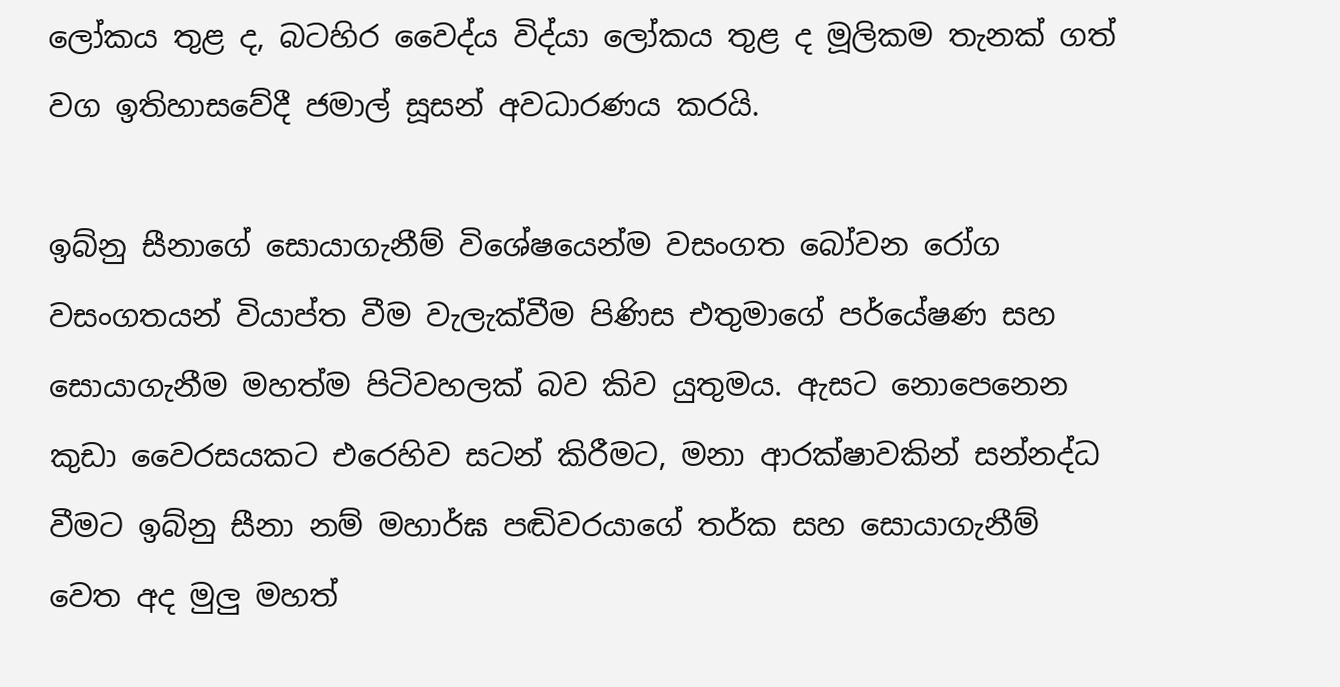ලෝකය තුළ ද, බටහිර වෛද්ය විද්යා ලෝකය තුළ ද මූලිකම තැනක් ගත් වග ඉතිහාසවේදී ජමාල් සූසන් අවධාරණය කරයි.

ඉබ්නු සීනාගේ සොයාගැනීම් විශේෂයෙන්ම වසංගත බෝවන රෝග වසංගතයන් වියාප්ත වීම වැලැක්වීම පිණිස එතුමාගේ පර්යේෂණ සහ සොයාගැනීම මහත්ම පිටිවහලක් බව කිව යුතුමය. ඇසට නොපෙනෙන කුඩා වෛරසයකට එරෙහිව සටන් කිරීමට, මනා ආරක්ෂාවකින් සන්නද්ධ වීමට ඉබ්නු සීනා නම් මහාර්ඝ පඬිවරයාගේ තර්ක සහ සොයාගැනීම් වෙත අද මුලු මහත්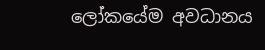ලෝකයේම අවධානය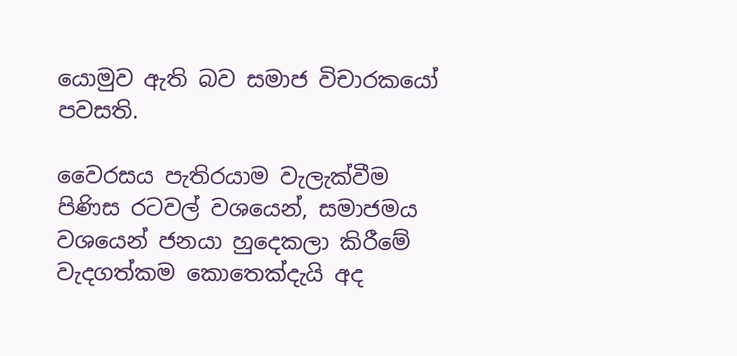යොමුව ඇති බව සමාජ විචාරකයෝ පවසති.

වෛරසය පැතිරයාම වැලැක්වීම පිණිස රටවල් වශයෙන්, සමාජමය වශයෙන් ජනයා හුදෙකලා කිරීමේ වැදගත්කම කොතෙක්දැයි අද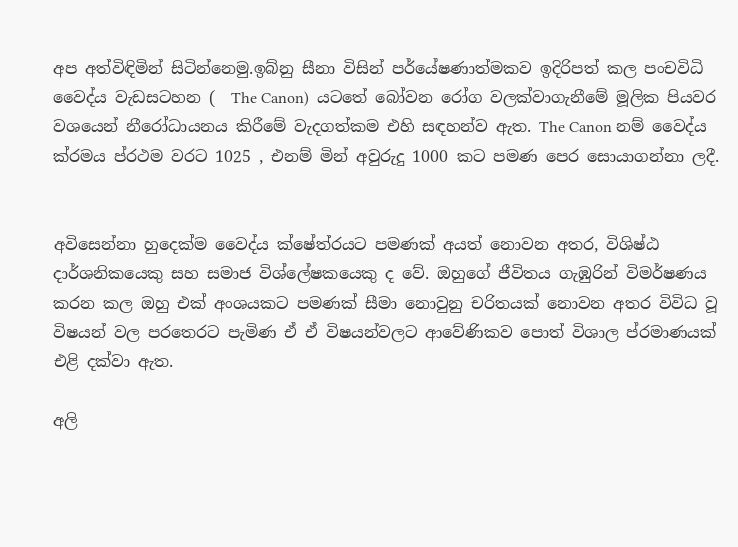අප අත්විඳිමින් සිටින්නෙමු.ඉබ්නු සීනා විසින් පර්යේෂණාත්මකව ඉදිරිපත් කල පංචවිධි වෛද්ය වැඩසටහන (  The Canon)  යටතේ බෝවන රෝග වලක්වාගැනීමේ මූලික පියවර වශයෙන් නීරෝධායනය කිරීමේ වැදගත්කම එහි සඳහන්ව ඇත. The Canon නම් වෛද්ය ක්රමය ප්රථම වරට 1025 , එනම් මින් අවුරුදු 1000 කට පමණ පෙර සොයාගන්නා ලදී.


අවිසෙන්නා හුදෙක්ම වෛද්ය ක්ෂේත්රයට පමණක් අයත් නොවන අතර, විශිෂ්ඨ දාර්ශනිකයෙකු සහ සමාජ විශ්ලේෂකයෙකු ද වේ. ඔහුගේ ජීවිතය ගැඹුරින් විමර්ෂණය කරන කල ඔහු එක් අංශයකට පමණක් සීමා නොවුනු චරිතයක් නොවන අතර විවිධ වූ විෂයන් වල පරතෙරට පැමිණ ඒ ඒ විෂයන්වලට ආවේණිකව පොත් විශාල ප්රමාණයක් එළි දක්වා ඇත.

අලි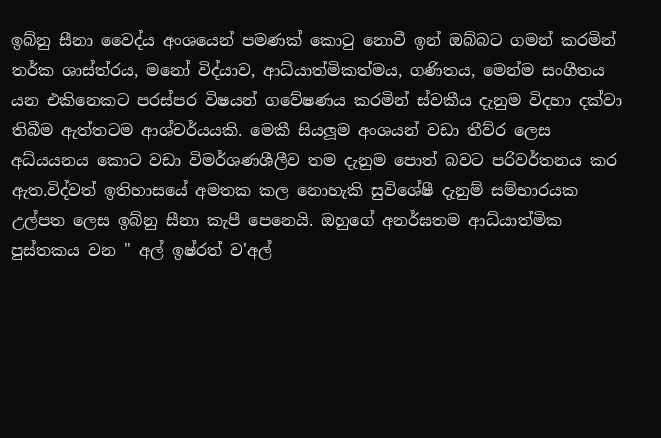ඉබ්නු සීනා වෛද්ය අංශයෙන් පමණක් කොටු නොවී ඉන් ඔබ්බට ගමන් කරමින් තර්ක ශාස්ත්රය, මනෝ විද්යාව, ආධ්යාත්මිකත්මය, ගණිතය, මෙන්ම සංගීතය යන එකිනෙකට පරස්පර විෂයන් ගවේෂණය කරමින් ස්වකීය දැනුම විදහා දක්වා තිබීම ඇත්තටම ආශ්චර්යයකි. මෙකී සියලූම අංශයන් වඩා තීව්ර ලෙස අධ්යයනය කොට වඩා විමර්ශණශීලීව තම දැනුම පොත් බවට පරිවර්තනය කර ඇත.විද්වත් ඉතිහාසයේ අමතක කල නොහැකි සුවිශේෂී දැනුම් සම්භාරයක උල්පත ලෙස ඉබ්නු සීනා කැපී පෙනෙයි. ඔහුගේ අනර්ඝතම ආධ්යාත්මික පුස්තකය වන " අල් ඉෂ්රත් ව'අල්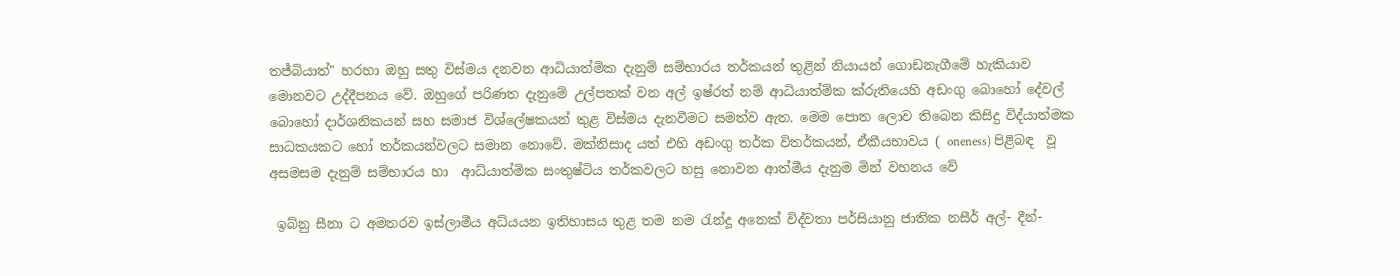තජ්බියාත්" හරහා ඔහු සතු විස්මය දනවන ආධියාත්මික දැනුම් සම්භාරය තර්කයන් තුළින් නියායන් ගොඩනැගීමේ හැකියාව මොනවට උද්දීපනය වේ. ඔහුගේ පරිණත දැනුමේ උල්පතක් වන අල් ඉෂ්රත් නම් ආධියාත්ම්ක ක්රුතියෙහි අඩංගු බොහෝ දේවල් බොහෝ දාර්ශනිකයන් සහ සමාජ විශ්ලේෂකයන් තුළ විස්මය දැනවීමට සමත්ව ඇත. මෙම පොත ලොව තිබෙන කිසිදු විද්යාත්මක සාධකයකට හෝ තර්කයන්වලට සමාන නොවේ. මක්නිසාද යත් එහි අඩංගු තර්ක විතර්කයන්, ඒකීයභාවය ( oneness) පිළිබඳ  වූ අසමසම දැනුම් සම්භාරය හා  ආධ්යාත්මික සංතුෂ්ටිය තර්කවලට හසු නොවන ආත්මීය දැනුම මින් වහනය වේ

 ඉබ්නු සීනා ට අමතරව ඉස්ලාමීය අධ්යයන ඉතිහාසය තුළ තම නම රැන්දූ අනෙක් විද්වතා පර්සියානු ජාතික නසීර් අල්- දීන්-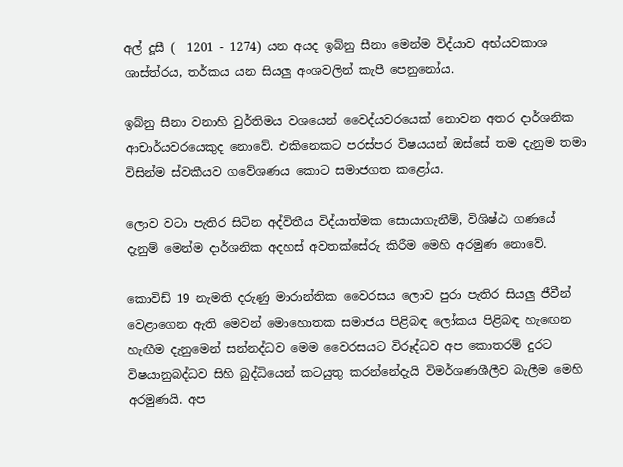අල් දූසී (  1201 - 1274) යන අයද ඉබ්නු සීනා මෙන්ම විද්යාව අභ්යවකාශ ශාස්ත්රය, තර්කය යන සියලු අංශවලින් කැපී පෙනුනෝය.

ඉබ්නු සීනා වනාහි වුර්තිමය වශයෙන් වෛද්යවරයෙක් නොවන අතර දාර්ශනික ආචාර්යවරයෙකුද නොවේ. එකිනෙකට පරස්පර විෂයයන් ඔස්සේ තම දැනුම තමා විසින්ම ස්වකීයව ගවේශණය කොට සමාජගත කළෝය.

ලොව වටා පැතිර සිටින අද්විතීය විද්යාත්මක සොයාගැනීම්, විශිෂ්ඨ ගණයේ දැනුම් මෙන්ම දාර්ශනික අදහස් අවතක්සේරු කිරීම මෙහි අරමුණ නොවේ.

කොවිඩ් 19 නැමති දරුණු මාරාන්තික වෛරසය ලොව පුරා පැතිර සියලු ජීවීන් වෙළාගෙන ඇති මෙවන් මොහොතක සමාජය පිළිබඳ ලෝකය පිළිබඳ හැඟෙන හැඟීම දැනුමෙන් සන්නද්ධව මෙම වෛරසයට විරූද්ධව අප කොතරම් දුරට විෂයානුබද්ධව සිහි බුද්ධියෙන් කටයුතු කරන්නේදැයි විමර්ශණශීලීව බැලීම මෙහි අරමුණයි. අප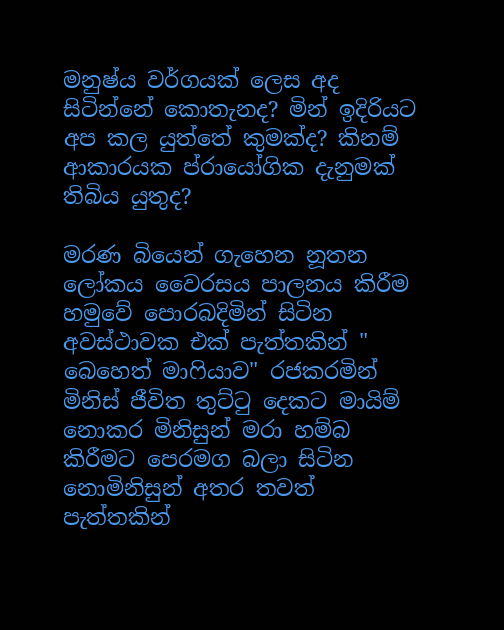මනුෂ්ය වර්ගයක් ලෙස අද සිටින්නේ කොතැනද? මින් ඉදිරියට අප කල යුත්තේ කුමක්ද? කිනම් ආකාරයක ප්රායෝගික දැනුමක් තිබිය යුතුද?

මරණ බියෙන් ගැහෙන නූතන ලෝකය වෛරසය පාලනය කිරීම හමුවේ පොරබදිමින් සිටින අවස්ථාවක එක් පැත්තකින් " බෙහෙත් මාෆියාව" රජකරමින් මිනිස් ජීවිත තුට්ටු දෙකට මායිම් නොකර මිනිසුන් මරා හම්බ කිරීමට පෙරමග බලා සිටින නොමිනිසුන් අතර තවත් පැත්තකින්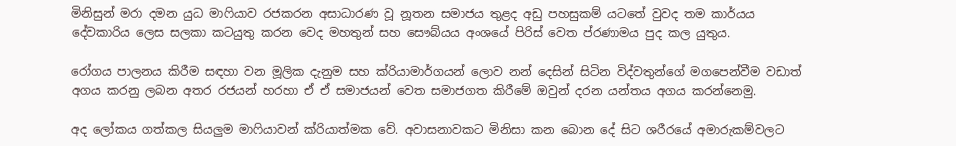මිනිසුන් මරා දමන යුධ මාෆියාව රජකරන අසාධාරණ වූ නූතන සමාජය තුළද අඩු පහසුකම් යටතේ වුවද තම කාර්යය දේවකාරිය ලෙස සලකා කටයුතු කරන වෙද මහතුන් සහ සෞබ්යය අංශයේ පිරිස් වෙත ප්රණාමය පුද කල යුතුය.

රෝගය පාලනය කිරීම සඳහා වන මූලික දැනුම සහ ක්රියාමාර්ගයන් ලොව නන් දෙසින් සිටින විද්වතුන්ගේ මගපෙන්වීම වඩාත් අගය කරනු ලබන අතර රජයන් හරහා ඒ ඒ සමාජයන් වෙත සමාජගත කිරීමේ ඔවුන් දරන යන්තය අගය කරන්නෙමු.

අද ලෝකය ගත්කල සියලුම මාෆියාවන් ක්රියාත්මක වේ. අවාසනාවකට මිනිසා කන බොන දේ සිට ශරීරයේ අමාරුකම්වලට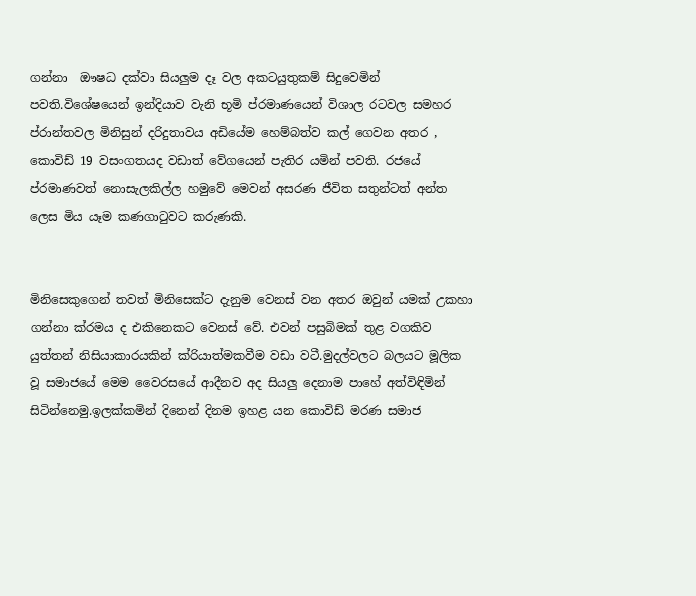ගන්නා  ඖෂධ දක්වා සියලුම දෑ වල අකටයුතුකම් සිදුවෙමින් පවති.විශේෂයෙන් ඉන්දියාව වැනි භූමි ප්රමාණයෙන් විශාල රටවල සමහර ප්රාන්තවල මිනිසුන් දරිදුතාවය අඩියේම හෙම්බත්ව කල් ගෙවන අතර , කොවිඩ් 19 වසංගතයද වඩාත් වේගයෙන් පැතිර යමින් පවති. රජයේ ප්රමාණවත් නොසැලකිල්ල හමුවේ මෙවන් අසරණ ජීවිත සතුන්ටත් අන්ත ලෙස මිය යෑම කණගාටුවට කරුණකි.


මිනිසෙකුගෙන් තවත් මිනිසෙක්ට දැනුම වෙනස් වන අතර ඔවුන් යමක් උකහා ගන්නා ක්රමය ද එකිනෙකට වෙනස් වේ. එවන් පසුබිමක් තුළ වගකිව යුත්තන් නිසියාකාරයකින් ක්රියාත්මකවීම වඩා වටී.මුදල්වලට බලයට මූලික වූ සමාජයේ මෙම වෛරසයේ ආදීනව අද සියලු දෙනාම පාහේ අත්විඳිමින් සිටින්නෙමු.ඉලක්කමින් දිනෙන් දිනම ඉහළ යන කොවිඩ් මරණ සමාජ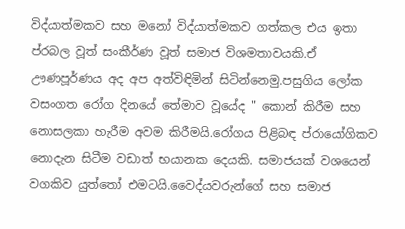විද්යාත්මකව සහ මනෝ විද්යාත්මකව ගත්කල එය ඉතා ප්රබල වූත් සංකීර්ණ වූත් සමාජ විශමතාවයකි.ඒ ඌණපූර්ණය අද අප අත්විඳිමින් සිටින්නෙමු.පසුගිය ලෝක වසංගත රෝග දිනයේ තේමාව වූයේද " කොන් කිරීම සහ නොසලකා හැරීම අවම කිරීමයි.රෝගය පිළිබඳ ප්රායෝගිකව නොදැන සිටීම වඩාත් භයානක දෙයකි. සමාජයක් වශයෙන් වගකිව යුත්තෝ එමටයි.වෛද්යවරුන්ගේ සහ සමාජ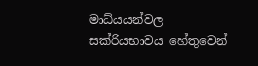මාධ්යයන්වල සක්රියභාවය හේතුවෙන්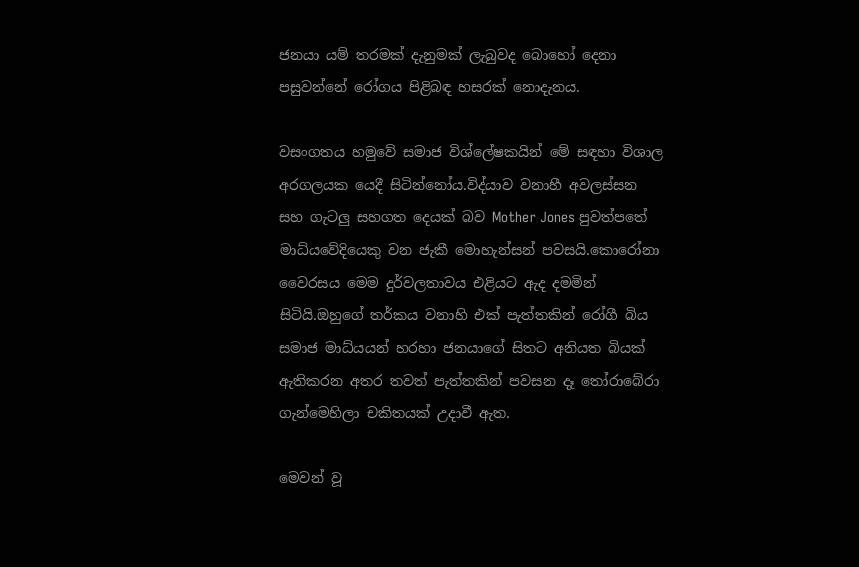ජනයා යම් තරමක් දැනුමක් ලැබුවද බොහෝ දෙනා පසුවන්නේ රෝගය පිළිබඳ හසරක් නොදැනය.

වසංගතය හමුවේ සමාජ විශ්ලේෂකයින් මේ සඳහා විශාල අරගලයක යෙදී සිටින්නෝය.විද්යාව වනාහී අවලස්සන සහ ගැටලු සහගත දෙයක් බව Mother Jones පුවත්පතේ මාධ්යවේදියෙකු වන ජැකී මොහැන්සන් පවසයි.කොරෝනා වෛරසය මෙම දුර්වලතාවය එළියට ඇද දමමින් සිටියි.ඔහුගේ තර්කය වනාහි එක් පැත්තකින් රෝගී බිය සමාජ මාධ්යයන් හරහා ජනයාගේ සිතට අනියත බියක් ඇතිකරන අතර තවත් පැත්තකින් පවසන දෑ තෝරාබේරා ගැන්මෙහිලා චකිතයක් උදාවී ඇත.

මෙවන් වූ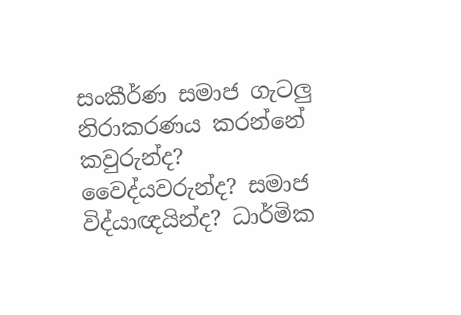සංකීර්ණ සමාජ ගැටලු නිරාකරණය කරන්නේ කවුරුන්ද? වෛද්යවරුන්ද? සමාජ විද්යාඥයින්ද? ධාර්මික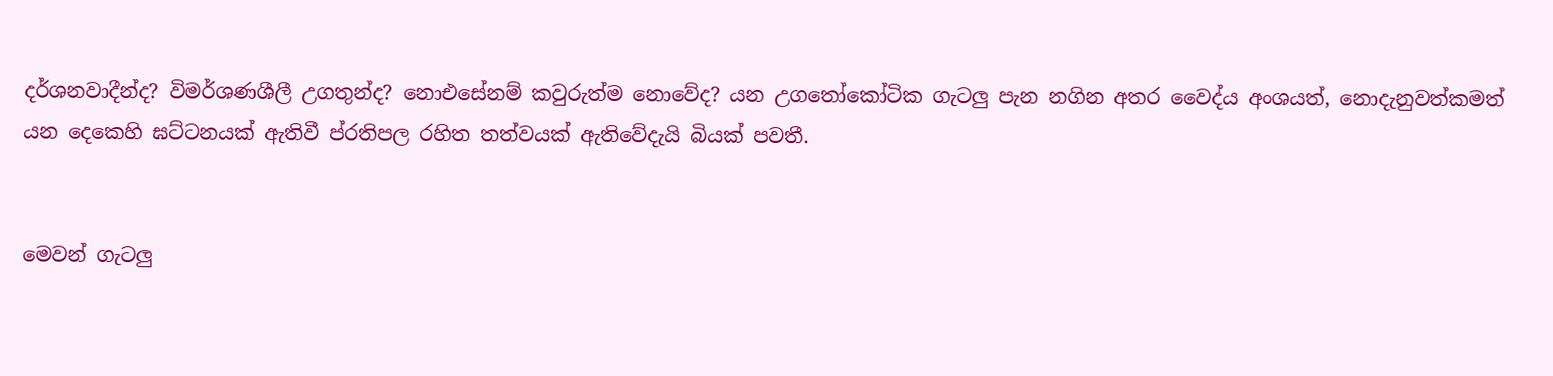දර්ශනවාදීන්ද? විමර්ශණශීලී උගතුන්ද? නොඑසේනම් කවුරුත්ම නොවේද? යන උගතෝකෝටික ගැටලු පැන නගින අතර වෛද්ය අංශයත්, නොදැනුවත්කමත් යන දෙකෙහි ඝට්ටනයක් ඇතිවී ප්රතිපල රහිත තත්වයක් ඇතිවේදැයි බියක් පවතී.


මෙවන් ගැටලු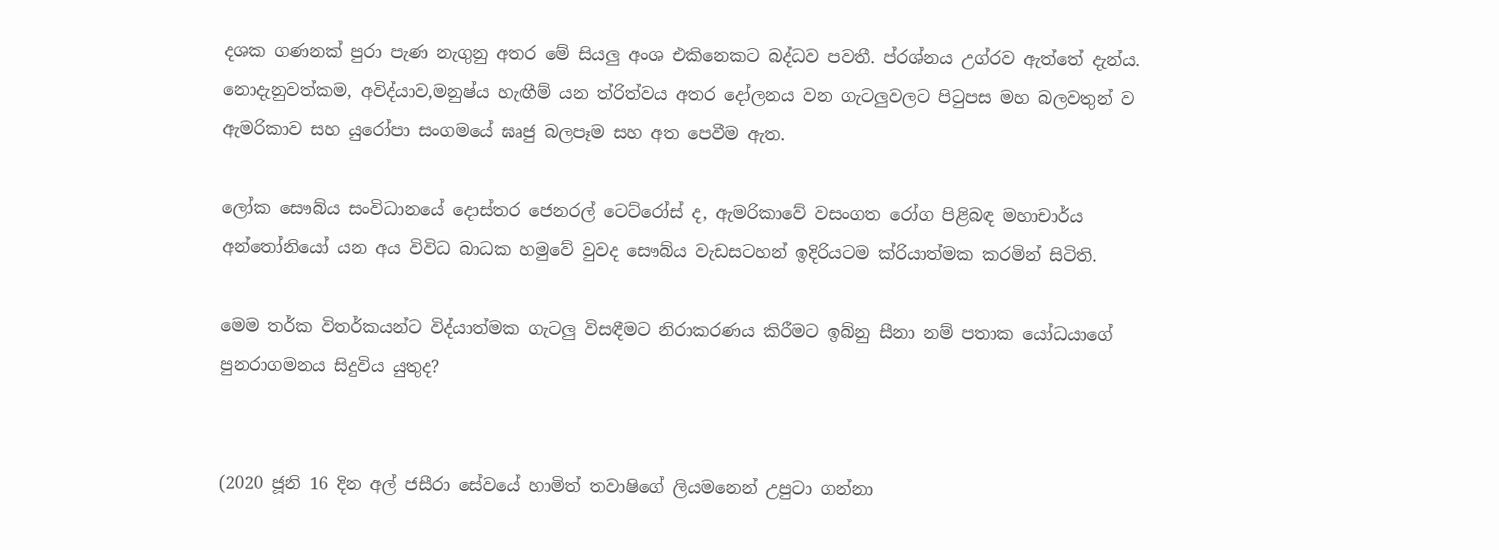දශක ගණනක් පුරා පැණ නැගුනු අතර මේ සියලු අංශ එකිනෙකට බද්ධව පවතී. ප්රශ්නය උග්රව ඇත්තේ දැන්ය. නොදැනුවත්කම, අවිද්යාව,මනුෂ්ය හැඟීම් යන ත්රිත්වය අතර දෝලනය වන ගැටලුවලට පිටුපස මහ බලවතුන් ව ඇමරිකාව සහ යුරෝපා සංගමයේ ඝෘජු බලපෑම සහ අත පෙවීම ඇත.

ලෝක සෞබ්ය සංවිධානයේ දොස්තර ජෙනරල් ටෙට්රෝස් ද, ඇමරිකාවේ වසංගත රෝග පිළිබඳ මහාචාර්ය අන්තෝනියෝ යන අය විවිධ බාධක හමුවේ වුවද සෞබ්ය වැඩසටහන් ඉදිරියටම ක්රියාත්මක කරමින් සිටිති.

මෙම තර්ක විතර්කයන්ට විද්යාත්මක ගැටලු විසඳීමට නිරාකරණය කිරීමට ඉබ්නු සීනා නම් පතාක යෝධයාගේ පුනරාගමනය සිදුවිය යුතුද?


(2020 ජූනි 16 දින අල් ජසීරා සේවයේ හාමිත් තවාෂිගේ ලියමනෙන් උපුටා ගන්නා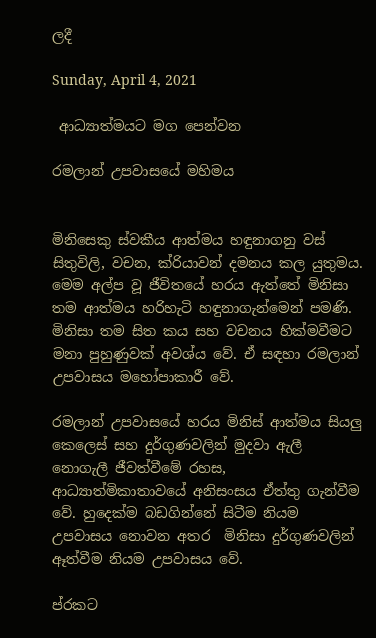ලදී

Sunday, April 4, 2021

 ආධ්‍යාත්මයට මග පෙන්වන

රමලාන් උපවාසයේ මහිමය


මිනිසෙකු ස්වකීය ආත්මය හඳුනාගනු වස් සිතුවිලි, වචන, ක්රියාවන් දමනය කල යුතුමය. මෙම අල්ප වූ ජීවිතයේ හරය ඇත්තේ මිනිසා තම ආත්මය හරිහැටි හඳුනාගැන්මෙන් පමණි. මිනිසා තම සිත කය සහ වචනය හික්මවීමට මනා පුහුණුවක් අවශ්ය වේ. ඒ සඳහා රමලාන් උපවාසය මහෝපාකාරී වේ.

රමලාන් උපවාසයේ හරය මිනිස් ආත්මය සියලු කෙලෙස් සහ දුර්ගුණවලින් මුදවා ඇලී නොගැලී ජීවත්වීමේ රහස, ආධ්‍යාත්මිකාතාවයේ අනිසංසය ඒත්තු ගැන්වීම වේ. හුදෙක්ම බඩගින්නේ සිටීම නියම උපවාසය නොවන අතර  මිනිසා දුර්ගුණවලින් ඈත්වීම නියම උපවාසය වේ.

ප්රකට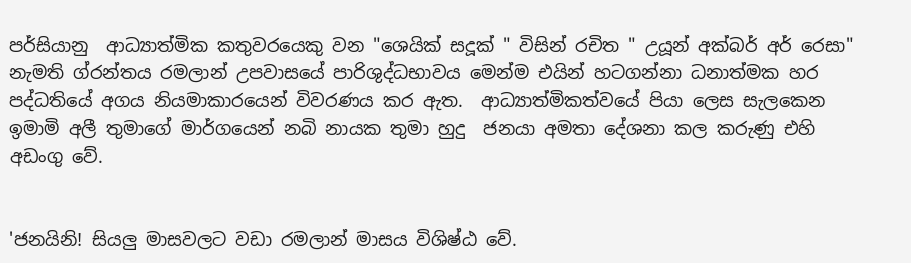පර්සියානු  ආධ්‍යාත්මික කතුවරයෙකු වන "ශෙයික් සදූක් " විසින් රචිත " උයූන් අක්බර් අර් රෙසා" නැමති ග්රන්තය රමලාන් උපවාසයේ පාරිශුද්ධභාවය මෙන්ම එයින් හටගන්නා ධනාත්මක හර පද්ධතියේ අගය නියමාකාරයෙන් විවරණය කර ඇත.  ආධ්‍යාත්මිකත්වයේ පියා ලෙස සැලකෙන ඉමාමි අලී තුමාගේ මාර්ගයෙන් නබි නායක තුමා හුදු  ජනයා අමතා දේශනා කල කරුණු එහි අඩංගු වේ.


'ජනයිනි! සියලු මාසවලට වඩා රමලාන් මාසය විශිෂ්ඨ වේ.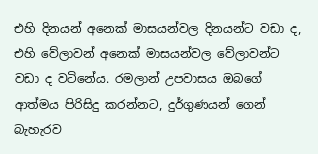එහි දිනයන් අනෙක් මාසයන්වල දිනයන්ට වඩා ද, එහි වේලාවන් අනෙක් මාසයන්වල වේලාවන්ට වඩා ද වටිනේය. රමලාන් උපවාසය ඔබගේ ආත්මය පිරිසිදු කරන්නට, දුර්ගුණයන් ගෙන් බැහැරව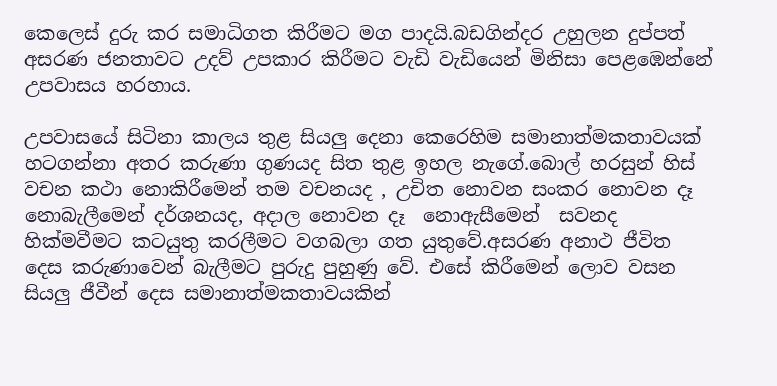කෙලෙස් දුරු කර සමාධිගත කිරීමට මග පාදයි.බඩගින්දර උහුලන දුප්පත් අසරණ ජනතාවට උදව් උපකාර කිරීමට වැඩි වැඩියෙන් මිනිසා පෙළඹෙන්නේ උපවාසය හරහාය.

උපවාසයේ සිටිනා කාලය තුළ සියලු දෙනා කෙරෙහිම සමානාත්මකතාවයක් හටගන්නා අතර කරුණා ගුණයද සිත තුළ ඉහල නැගේ.බොල් හරසුන් හිස් වචන කථා නොකිරීමෙන් තම වචනයද , උචිත නොවන සංකර නොවන දෑ නොබැලීමෙන් දර්ශනයද, අදාල නොවන දෑ  නොඇසීමෙන්  සවනද   හික්මවීමට කටයුතු කරලීමට වගබලා ගත යුතුවේ.අසරණ අනාථ ජීවිත දෙස කරුණාවෙන් බැලීමට පුරුදු පුහුණු වේ. එසේ කිරීමෙන් ලොව වසන සියලු ජීවීන් දෙස සමානාත්මකතාවයකින්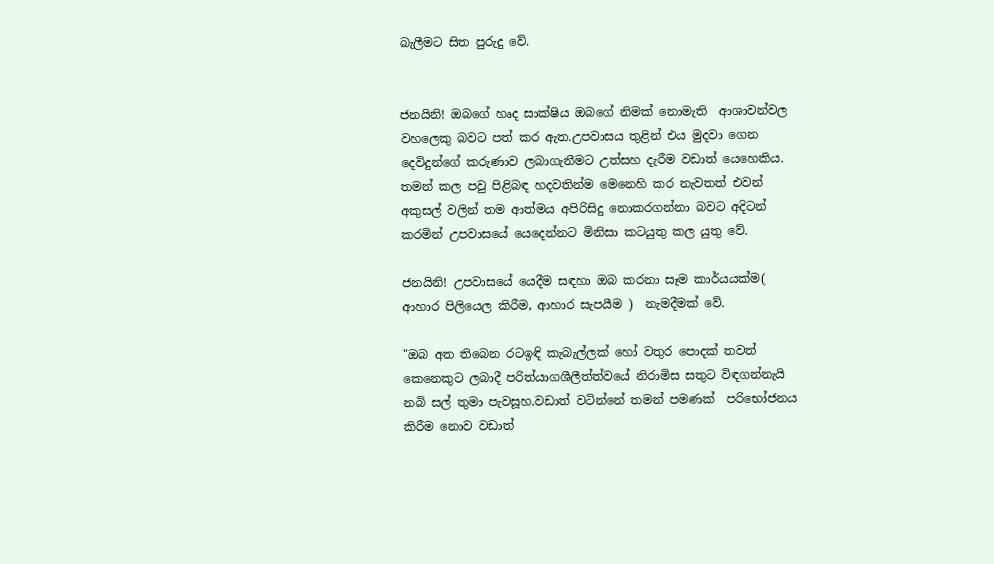බැලීමට සිත පුරුදු වේ.


ජනයිනි! ඔබගේ හෘද සාක්ෂිය ඔබගේ නිමක් නොමැති  ආශාවන්වල වහලෙකු බවට පත් කර ඇත.උපවාසය තුළින් එය මුදවා ගෙන දෙවිදුන්ගේ කරුණාව ලබාගැනීමට උත්සහ දැරීම වඩාත් යෙහෙකිය. තමන් කල පවු පිළිබඳ හදවතින්ම මෙනෙහි කර නැවතත් එවන් අකුසල් වලින් තම ආත්මය අපිරිසිදු නොකරගන්නා බවට අදිටන් කරමින් උපවාසයේ යෙදෙන්නට මිනිසා කටයුතු කල යුතු වේ.

ජනයිනි! උපවාසයේ යෙදීම සඳහා ඔබ කරනා සෑම කාර්යයක්ම( ආහාර පිලියෙල කිරීම, ආහාර සැපයීම )  නැමදීමක් වේ.

"ඔබ අත තිබෙන රටඉඳි කැබැල්ලක් හෝ වතුර පොදක් තවත් කෙනෙකුට ලබාදී පරිත්යාගශීලීත්ත්වයේ නිරාමිස සතුට විඳගන්නැයි නබි සල් තුමා පැවසූහ.වඩාත් වටින්නේ තමන් පමණක්  පරිභෝජනය කිරීම නොව වඩාත්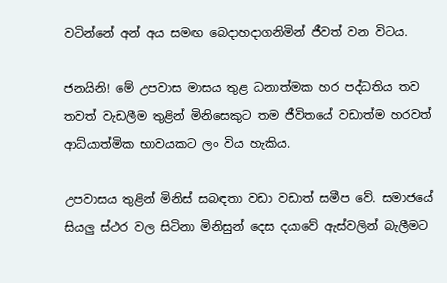වටින්නේ අන් අය සමඟ බෙදාහදාගනිමින් ජීවත් වන විටය.

ජනයිනි! මේ උපවාස මාසය තුළ ධනාත්මක හර පද්ධතිය තව තවත් වැඩලීම තුළින් මිනිසෙකුට තම ජීවිතයේ වඩාත්ම හරවත් ආධ්යාත්මික භාවයකට ලං විය හැකිය.

උපවාසය තුළින් මිනිස් සබඳතා වඩා වඩාත් සමීප වේ. සමාජයේ සියලු ස්ථර වල සිටිනා මිනිසුන් දෙස දයාවේ ඇස්වලින් බැලීමට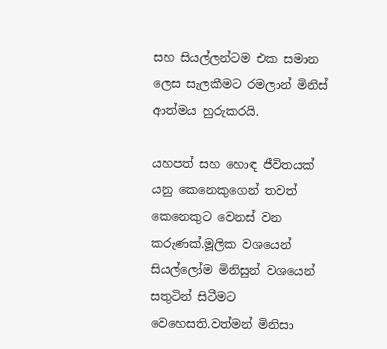සහ සියල්ලන්ටම එක සමාන ලෙස සැලකීමට රමලාන් මිනිස් ආත්මය හුරුකරයි.

යහපත් සහ හොඳ ජීවිතයක් යනු කෙනෙකුගෙන් තවත් කෙනෙකුට වෙනස් වන කරුණක්.මූලික වශයෙන් සියල්ලෝම මිනිසුන් වශයෙන් සතුටින් සිටීමට වෙහෙසති.වත්මන් මිනිසා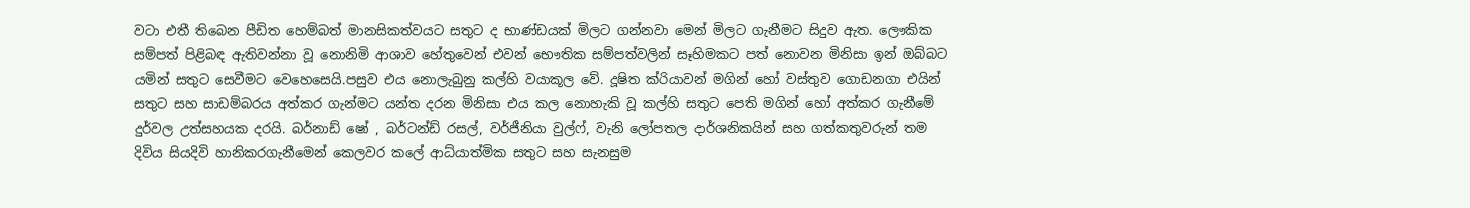වටා එතී තිබෙන පීඩිත හෙම්බත් මානසිකත්වයට සතුට ද භාණ්ඩයක් මිලට ගන්නවා මෙන් මිලට ගැනීමට සිදුව ඇත. ලෞකික සම්පත් පිළිබඳ ඇතිවන්නා වූ නොනිමි ආශාව හේතුවෙන් එවන් භෞතික සම්පත්වලින් සෑහිමකට පත් නොවන මිනිසා ඉන් ඔබ්බට යමින් සතුට සෙවීමට වෙහෙසෙයි.පසුව එය නොලැබුනු කල්හි වයාකූල වේ. දූෂිත ක්රියාවන් මගින් හෝ වස්තුව ගොඩනගා එයින් සතුට සහ සාඩම්බරය අත්කර ගැන්මට යන්ත දරන මිනිසා එය කල නොහැකි වූ කල්හි සතුට පෙති මගින් හෝ අත්කර ගැනීමේ දුර්වල උත්සහයක දරයි. බර්නාඩ් ෂෝ , බර්ටන්ඩ් රසල්, වර්ජීනියා වුල්ෆ්, වැනි ලෝපතල දාර්ශනිකයින් සහ ගත්කතුවරුන් තම දිවිය සියදිවි හානිකරගැනීමෙන් කෙලවර කලේ ආධ්යාත්මික සතුට සහ සැනසුම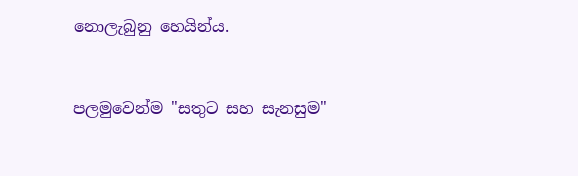නොලැබුනු හෙයින්ය.


පලමුවෙන්ම "සතුට සහ සැනසුම"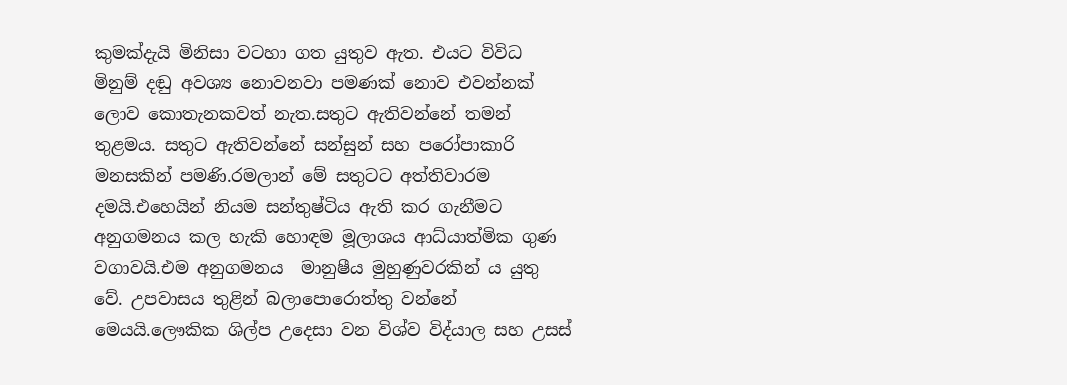කුමක්දැයි මිනිසා වටහා ගත යුතුව ඇත. එයට විවිධ මිනුම් දඬු අවශ්‍ය නොවනවා පමණක් නොව එවන්නක් ලොව කොතැනකවත් නැත.සතුට ඇතිවන්නේ තමන් තුළමය. සතුට ඇතිවන්නේ සන්සුන් සහ පරෝපාකාරි මනසකින් පමණි.රමලාන් මේ සතුටට අත්තිවාරම දමයි.එහෙයින් නියම සන්තුෂ්ටිය ඇති කර ගැනීමට අනුගමනය කල හැකි හොඳම මූලාශය ආධ්යාත්මික ගුණ වගාවයි.එම අනුගමනය  මානුෂීය මුහුණුවරකින් ය යුතු වේ. උපවාසය තුළින් බලාපොරොත්තු වන්නේ මෙයයි.ලෞකික ශිල්ප උදෙසා වන විශ්ව විද්යාල සහ උසස්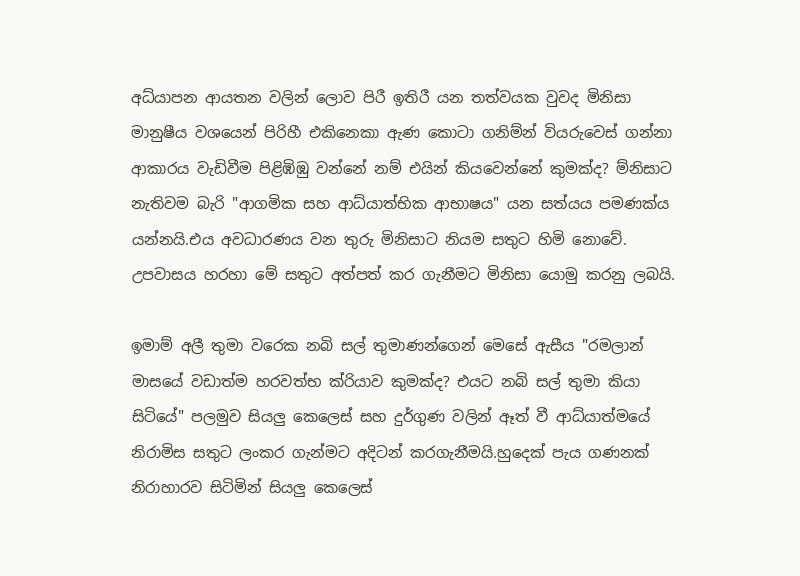අධ්යාපන ආයතන වලින් ලොව පිරී ඉතිරී යන තත්වයක වුවද මිනිසා මානුෂීය වශයෙන් පිරිහී එකිනෙකා ඇණ කොටා ගනිම්න් වියරුවෙස් ගන්නා ආකාරය වැඩිවීම පිළිඹිඹු වන්නේ නම් එයින් කියවෙන්නේ කුමක්ද? ම්නිසාට නැතිවම බැරි "ආගමික සහ ආධ්යාත්භික ආභාෂය" යන සත්යය පමණක්ය යන්නයි.එය අවධාරණය වන තුරු මිනිසාට නියම සතුට හිමි නොවේ. උපවාසය හරහා මේ සතුට අත්පත් කර ගැනීමට මිනිසා යොමු කරනු ලබයි.

ඉමාම් අලී තුමා වරෙක නබි සල් තුමාණන්ගෙන් මෙසේ ඇසීය "රමලාන් මාසයේ වඩාත්ම හරවත්භ ක්රියාව කුමක්ද? එයට නබි සල් තුමා කියා සිටියේ" පලමුව සියලු කෙලෙස් සහ දුර්ගුණ වලින් ඈත් වී ආධ්යාත්මයේ නිරාමිස සතුට ලංකර ගැන්මට අදිටන් කරගැනීමයි.හුදෙක් පැය ගණනක් නිරාහාරව සිටිමින් සියලු කෙලෙස්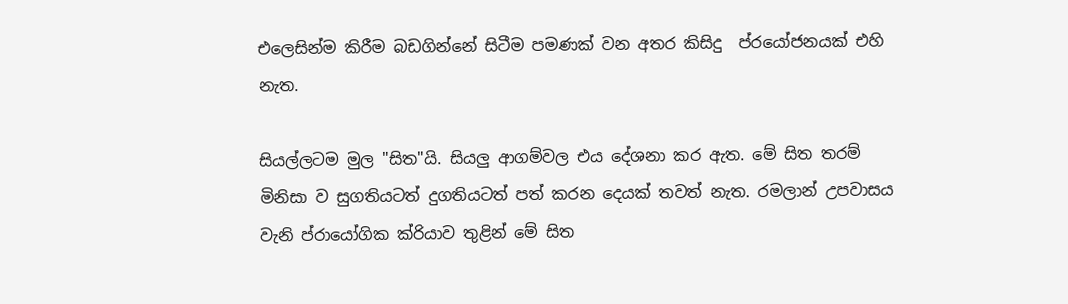එලෙසින්ම කිරීම බඩගින්නේ සිටීම පමණක් වන අතර කිසිදු  ප්රයෝජනයක් එහි නැත.

සියල්ලටම මුල "සිත"යි. සියලු ආගම්වල එය දේශනා කර ඇත. මේ සිත තරම් මිනිසා ව සුගතියටත් දුගතියටත් පත් කරන දෙයක් තවත් නැත. රමලාන් උපවාසය වැනි ප්රායෝගික ක්රියාව තුළින් මේ සිත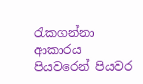රැකගන්නා ආකාරය පියවරෙන් පියවර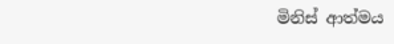මිනිස් ආත්මය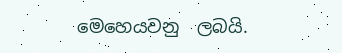මෙහෙයවනු  ලබයි.